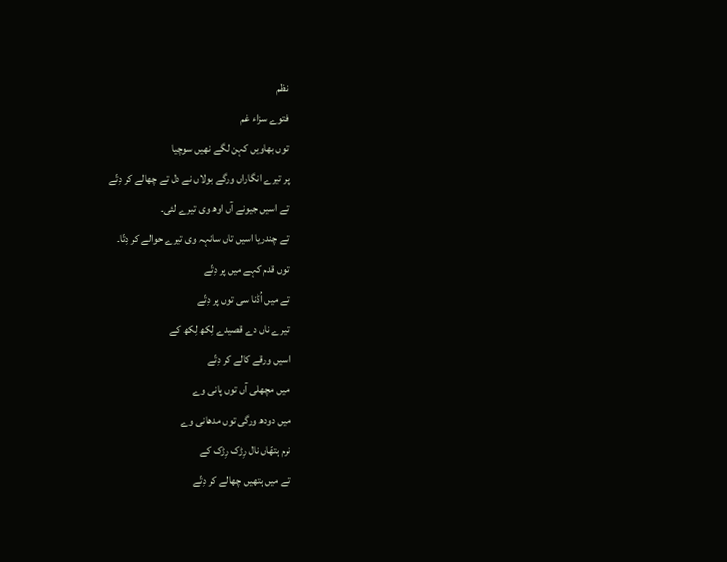نظم
فتوے سزاء غم
توں بھاویں کہن لگے نھیں سوچیا
پر تیرے انگاراں ورگے بولاں نے دل تے چھالے کر دِتّے
تے اسیں جیونے آں اوھ وی تیرے لئی۔
تے چندریا اسیں تاں سانہہ وی تیرے حوالے کر دِتّا۔
توں قدم کہے میں پر دِتّے
تے میں اُڈنا سی توں پر دِتّے
تیرے ناں دے قصیدے لِکھ لِکھ کے
اسیں ورقے کالے کر دِتّے
میں مچھلی آں توں پانی وے
میں دودھ ورگی توں مدھانی وے
نرم ہتھّاں نال رِڑک رِڑک کے
تے میں ہتھیں چھالے کر دِتّے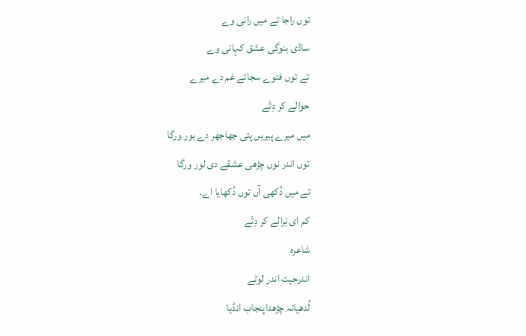توں راجا تے میں رانی وے
ساڈی بنوگی عشق کہانی وے
تے توں فتوے سجائے غم دے میرے
حوالے کر دِتّے
میں میرے پیریں پئی جھاجھر دے بور ورگا
توں اندر نوں چڑھی عشقے دی لور ورگا
تے میں دُکھی آں توں دُکھایا اے۔
کم ای نِرالے کر دِتّے
شاعرہ
اندرجیت اندر لوٹے
لُدھیانہ چڑھداپنجاب انڈیا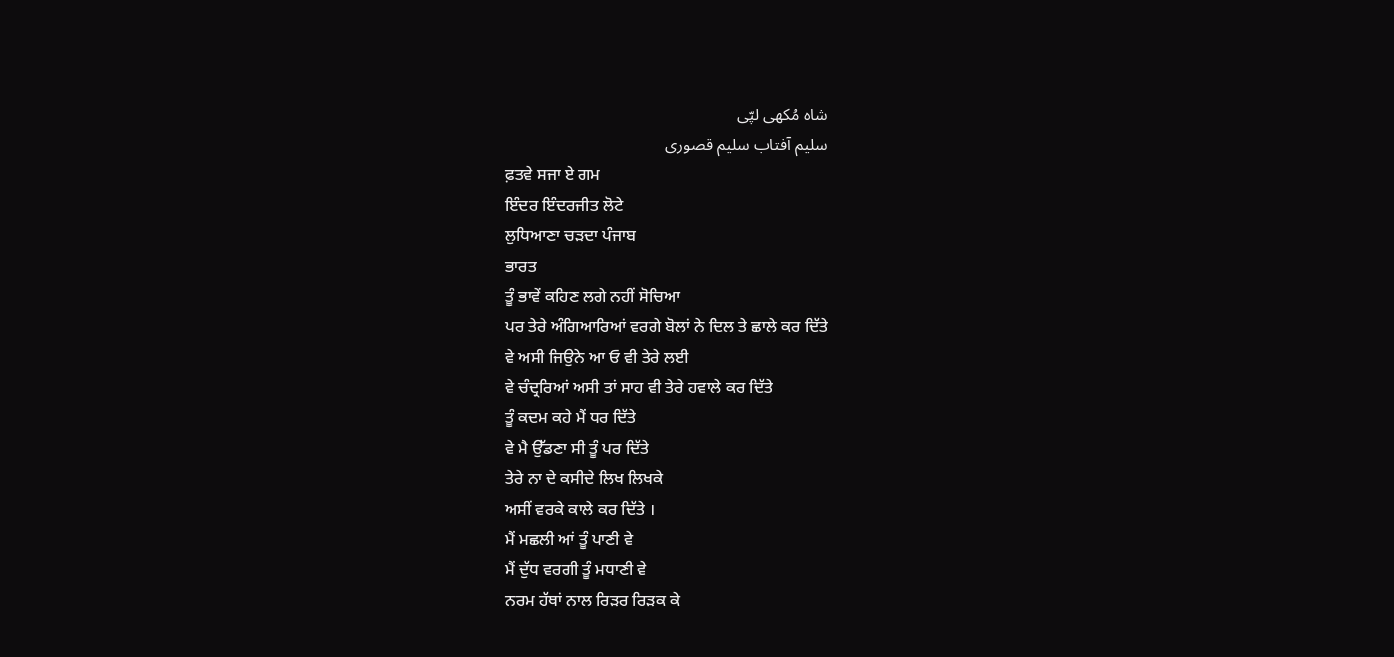شاہ مُکھی لپّی
سلیم آفتاب سلیم قصوری
ਫ਼ਤਵੇ ਸਜਾ ਏ ਗਮ
ਇੰਦਰ ਇੰਦਰਜੀਤ ਲੋਟੇ
ਲੁਧਿਆਣਾ ਚੜਦਾ ਪੰਜਾਬ
ਭਾਰਤ
ਤੂੰ ਭਾਵੇਂ ਕਹਿਣ ਲਗੇ ਨਹੀਂ ਸੋਚਿਆ
ਪਰ ਤੇਰੇ ਅੰਗਿਆਰਿਆਂ ਵਰਗੇ ਬੋਲਾਂ ਨੇ ਦਿਲ ਤੇ ਛਾਲੇ ਕਰ ਦਿੱਤੇ
ਵੇ ਅਸੀ ਜਿਉਨੇ ਆ ਓ ਵੀ ਤੇਰੇ ਲਈ
ਵੇ ਚੰਦ੍ਰਰਿਆਂ ਅਸੀ ਤਾਂ ਸਾਹ ਵੀ ਤੇਰੇ ਹਵਾਲੇ ਕਰ ਦਿੱਤੇ
ਤੂੰ ਕਦਮ ਕਹੇ ਮੈਂ ਧਰ ਦਿੱਤੇ
ਵੇ ਮੈ ਉੱਡਣਾ ਸੀ ਤੂੰ ਪਰ ਦਿੱਤੇ
ਤੇਰੇ ਨਾ ਦੇ ਕਸੀਦੇ ਲਿਖ ਲਿਖਕੇ
ਅਸੀਂ ਵਰਕੇ ਕਾਲੇ ਕਰ ਦਿੱਤੇ ।
ਮੈਂ ਮਛਲੀ ਆਂ ਤੂੰ ਪਾਣੀ ਵੇ
ਮੈਂ ਦੁੱਧ ਵਰਗੀ ਤੂੰ ਮਧਾਣੀ ਵੇ
ਨਰਮ ਹੱਥਾਂ ਨਾਲ ਰਿੜਰ ਰਿੜਕ ਕੇ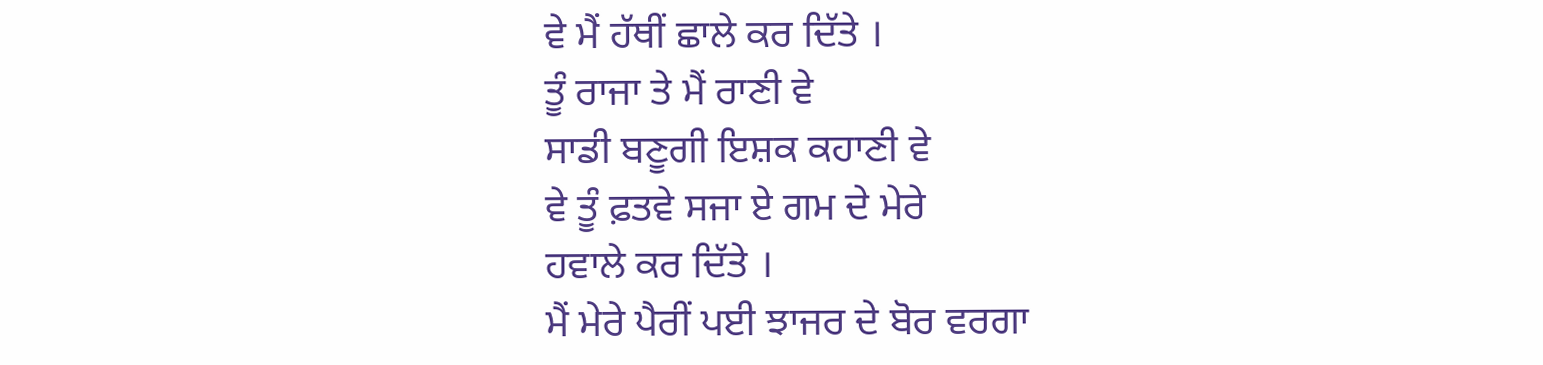ਵੇ ਮੈਂ ਹੱਥੀਂ ਛਾਲੇ ਕਰ ਦਿੱਤੇ ।
ਤੂੰ ਰਾਜਾ ਤੇ ਮੈਂ ਰਾਣੀ ਵੇ
ਸਾਡੀ ਬਣੂਗੀ ਇਸ਼ਕ ਕਹਾਣੀ ਵੇ
ਵੇ ਤੂੰ ਫ਼ਤਵੇ ਸਜਾ ਏ ਗਮ ਦੇ ਮੇਰੇ
ਹਵਾਲੇ ਕਰ ਦਿੱਤੇ ।
ਮੈਂ ਮੇਰੇ ਪੈਰੀਂ ਪਈ ਝਾਜਰ ਦੇ ਬੋਰ ਵਰਗਾ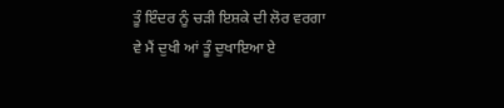ਤੂੰ ਇੰਦਰ ਨੂੰ ਚੜੀ ਇਸ਼ਕੇ ਦੀ ਲੋਰ ਵਰਗਾ
ਵੇ ਮੈਂ ਦੁਖੀ ਆਂ ਤੂੰ ਦੁਖਾਇਆ ਏ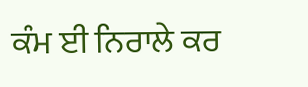ਕੰਮ ਈ ਨਿਰਾਲੇ ਕਰ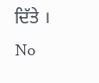ਦਿੱਤੇ ।
No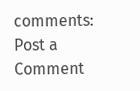comments:
Post a Comment